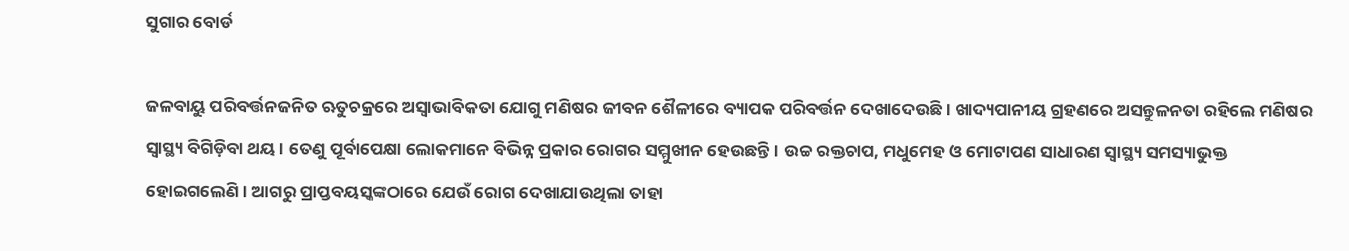ସୁଗାର ବୋର୍ଡ

ଜଳବାୟୁ ପରିବର୍ତ୍ତନଜନିତ ଋତୁଚକ୍ରରେ ଅସ୍ବାଭାବିକତା ଯୋଗୁ ମଣିଷର ଜୀବନ ଶୈଳୀରେ ବ୍ୟାପକ ପରିବର୍ତ୍ତନ ଦେଖାଦେଉଛି। ଖାଦ୍ୟପାନୀୟ ଗ୍ରହଣରେ ଅସନ୍ତୁଳନତା ରହିଲେ ମଣିଷର ସ୍ବାସ୍ଥ୍ୟ ବିଗିଡ଼ିବା ଥୟ। ତେଣୁ ପୂର୍ବାପେକ୍ଷା ଲୋକମାନେ ବିଭିନ୍ନ ପ୍ରକାର ରୋଗର ସମ୍ମୁଖୀନ ହେଉଛନ୍ତି। ଉଚ୍ଚ ରକ୍ତଚାପ, ମଧୁମେହ ଓ ମୋଟାପଣ ସାଧାରଣ ସ୍ବାସ୍ଥ୍ୟ ସମସ୍ୟାଭୁକ୍ତ ହୋଇଗଲେଣି। ଆଗରୁ ପ୍ରାପ୍ତବୟସ୍କଙ୍କଠାରେ ଯେଉଁ ରୋଗ ଦେଖାଯାଉଥିଲା ତାହା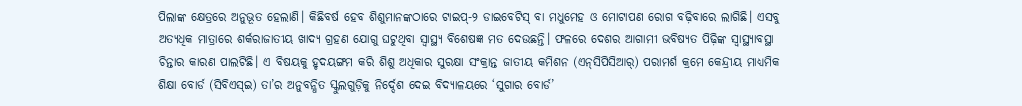ପିଲାଙ୍କ କ୍ଷେତ୍ରରେ ଅନୁଭୂତ ହେଲାଣି। କିଛିବର୍ଷ ହେବ ଶିଶୁମାନଙ୍କଠାରେ ଟାଇପ୍‌-୨ ଡାଇବେଟିସ୍‌ ବା ମଧୁମେହ ଓ ମୋଟାପଣ ରୋଗ ବଢ଼ିବାରେ ଲାଗିଛି। ଏସବୁ ଅତ୍ୟଧିକ ମାତ୍ରାରେ ଶର୍କରାଜାତୀୟ ଖାଦ୍ୟ ଗ୍ରହଣ ଯୋଗୁ ଘଟୁଥିବା ସ୍ବାସ୍ଥ୍ୟ ବିଶେଷଜ୍ଞ ମତ ଦେଉଛନ୍ତି। ଫଳରେ ଦେଶର ଆଗାମୀ ଭବିଷ୍ୟତ ପିଢ଼ିଙ୍କ ସ୍ବାସ୍ଥ୍ୟାବସ୍ଥା ଚିନ୍ତାର କାରଣ ପାଲଟିଛି। ଏ ବିଷୟକୁ ହୃଦୟଙ୍ଗମ କରି ଶିଶୁ ଅଧିକାର ସୁରକ୍ଷା ସଂକ୍ରାନ୍ତ ଜାତୀୟ କମିଶନ (ଏନ୍‌ସିପିସିଆର୍‌) ପରାମର୍ଶ କ୍ରମେ କେନ୍ଦ୍ରୀୟ ମାଧ୍ୟମିକ ଶିକ୍ଷା ବୋର୍ଡ (ସିବିଏସ୍‌ଇ) ତା’ର ଅନୁବନ୍ଧିତ ସ୍କୁଲଗୁଡ଼ିକୁ ନିର୍ଦ୍ଦେଶ ଦେଇ ବିଦ୍ୟାଳୟରେ ‘ସୁଗାର ବୋର୍ଡ’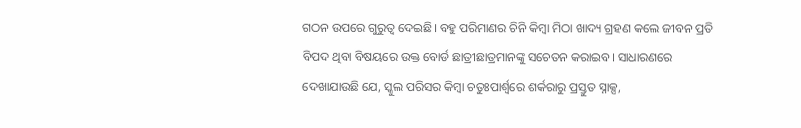ଗଠନ ଉପରେ ଗୁରୁତ୍ୱ ଦେଇଛି। ବହୁ ପରିମାଣର ଚିନି କିମ୍ବା ମିଠା ଖାଦ୍ୟ ଗ୍ରହଣ କଲେ ଜୀବନ ପ୍ରତି ବିପଦ ଥିବା ବିଷୟରେ ଉକ୍ତ ବୋର୍ଡ ଛାତ୍ରୀଛାତ୍ରମାନଙ୍କୁ ସଚେତନ କରାଇବ। ସାଧାରଣରେ ଦେଖାଯାଉଛି ଯେ, ସ୍କୁଲ ପରିସର କିମ୍ବା ଚତୁଃପାର୍ଶ୍ୱରେ ଶର୍କରାରୁ ପ୍ରସ୍ତୁତ ସ୍ନାକ୍ସ,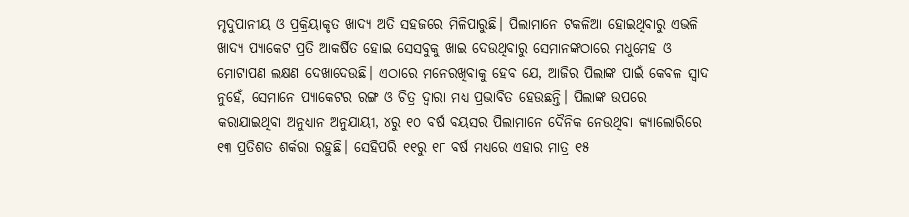ମୃଦୁପାନୀୟ ଓ ପ୍ରକ୍ରିୟାକୃତ ଖାଦ୍ୟ ଅତି ସହଜରେ ମିଳିପାରୁଛି। ପିଲାମାନେ ଟକଳିଆ ହୋଇଥିବାରୁ ଏଭଳି ଖାଦ୍ୟ ପ୍ୟାକେଟ ପ୍ରତି ଆକର୍ଷିତ ହୋଇ ସେସବୁକୁ ଖାଇ ଦେଉଥିବାରୁ ସେମାନଙ୍କଠାରେ ମଧୁମେହ ଓ ମୋଟାପଣ ଲକ୍ଷଣ ଦେଖାଦେଉଛି। ଏଠାରେ ମନେରଖିବାକୁ ହେବ ଯେ, ଆଜିର ପିଲାଙ୍କ ପାଇଁ କେବଳ ସ୍ବାଦ ନୁହେଁ, ସେମାନେ ପ୍ୟାକେଟର ରଙ୍ଗ ଓ ଚିତ୍ର ଦ୍ୱାରା ମଧ୍ୟ ପ୍ରଭାବିତ ହେଉଛନ୍ତି। ପିଲାଙ୍କ ଉପରେ କରାଯାଇଥିବା ଅନୁଧ୍ୟାନ ଅନୁଯାୟୀ, ୪ରୁ ୧୦ ବର୍ଷ ବୟସର ପିଲାମାନେ ଦୈନିକ ନେଉଥିବା କ୍ୟାଲୋରିରେ ୧୩ ପ୍ରତିଶତ ଶର୍କରା ରହୁଛି। ସେହିପରି ୧୧ରୁ ୧୮ ବର୍ଷ ମଧ୍ୟରେ ଏହାର ମାତ୍ର ୧୫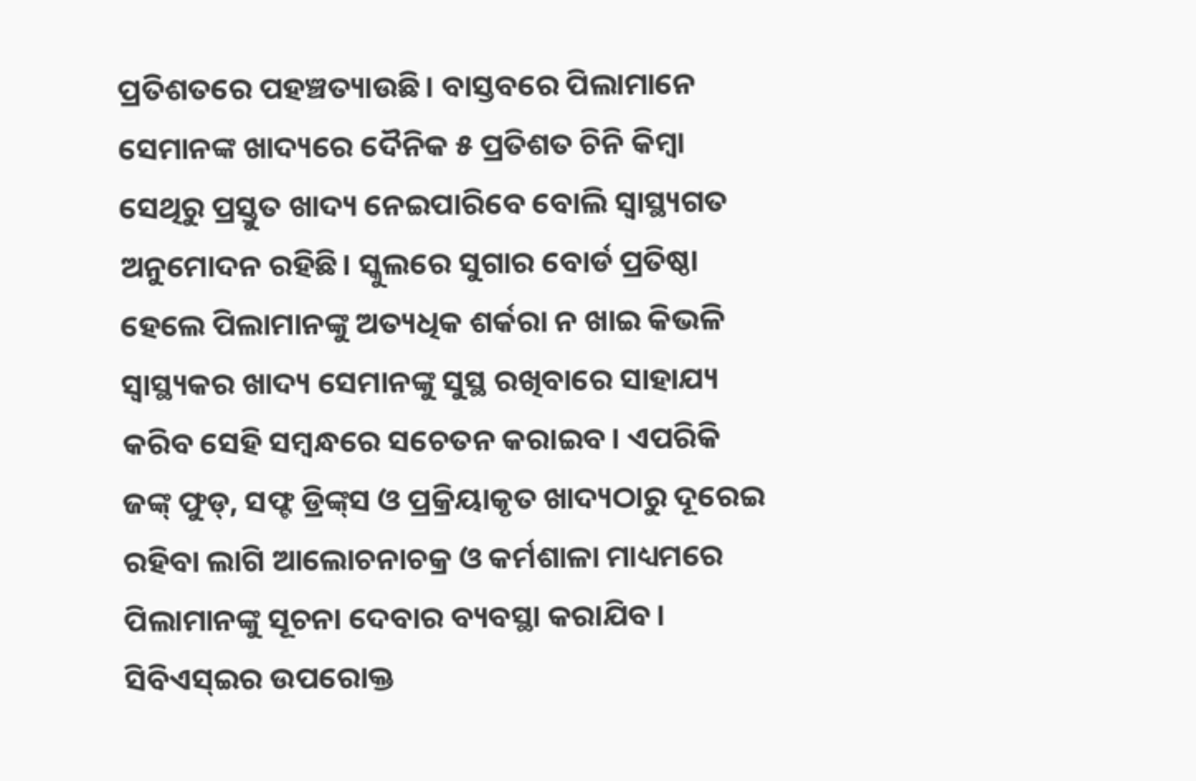ପ୍ରତିଶତରେ ପହଞ୍ଚତ୍ୟାଉଛି। ବାସ୍ତବରେ ପିଲାମାନେ ସେମାନଙ୍କ ଖାଦ୍ୟରେ ଦୈନିକ ୫ ପ୍ରତିଶତ ଚିନି କିମ୍ବା ସେଥିରୁ ପ୍ରସ୍ତୁତ ଖାଦ୍ୟ ନେଇପାରିବେ ବୋଲି ସ୍ବାସ୍ଥ୍ୟଗତ ଅନୁମୋଦନ ରହିଛି। ସ୍କୁଲରେ ସୁଗାର ବୋର୍ଡ ପ୍ରତିଷ୍ଠା ହେଲେ ପିଲାମାନଙ୍କୁ ଅତ୍ୟଧିକ ଶର୍କରା ନ ଖାଇ କିଭଳି ସ୍ବାସ୍ଥ୍ୟକର ଖାଦ୍ୟ ସେମାନଙ୍କୁ ସୁସ୍ଥ ରଖିବାରେ ସାହାଯ୍ୟ କରିବ ସେହି ସମ୍ବନ୍ଧରେ ସଚେତନ କରାଇବ। ଏପରିକି ଜଙ୍କ୍‌ ଫୁଡ୍‌, ସଫ୍ଟ ଡ୍ରିଙ୍କ୍‌ସ ଓ ପ୍ରକ୍ରିୟାକୃତ ଖାଦ୍ୟଠାରୁ ଦୂରେଇ ରହିବା ଲାଗି ଆଲୋଚନାଚକ୍ର ଓ କର୍ମଶାଳା ମାଧ୍ୟମରେ ପିଲାମାନଙ୍କୁ ସୂଚନା ଦେବାର ବ୍ୟବସ୍ଥା କରାଯିବ।
ସିବିଏସ୍‌ଇର ଉପରୋକ୍ତ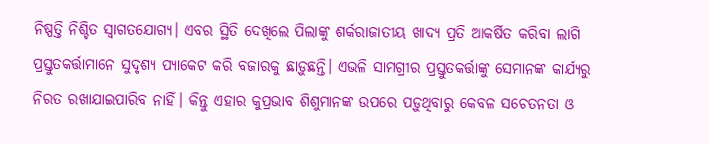ନିଷ୍ପତ୍ତି ନିଶ୍ଚିତ ସ୍ବାଗତଯୋଗ୍ୟ। ଏବର ସ୍ଥିତି ଦେଖିଲେ ପିଲାଙ୍କୁ ଶର୍କରାଜାତୀୟ ଖାଦ୍ୟ ପ୍ରତି ଆକର୍ଷିତ କରିବା ଲାଗି ପ୍ରସ୍ତୁତକର୍ତ୍ତାମାନେ ସୁଦୃଶ୍ୟ ପ୍ୟାକେଟ କରି ବଜାରକୁ ଛାଡ଼ୁଛନ୍ତି। ଏଭଳି ସାମଗ୍ରୀର ପ୍ରସ୍ତୁତକର୍ତ୍ତାଙ୍କୁ ସେମାନଙ୍କ କାର୍ଯ୍ୟରୁ ନିରତ ରଖାଯାଇପାରିବ ନାହିଁ। କିନ୍ତୁ ଏହାର କୁପ୍ରଭାବ ଶିଶୁମାନଙ୍କ ଉପରେ ପଡ଼ୁଥିବାରୁ କେବଳ ସଚେତନତା ଓ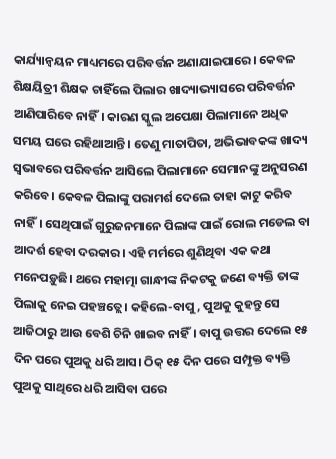କାର୍ଯ୍ୟାନ୍ବୟନ ମାଧ୍ୟମରେ ପରିବର୍ତ୍ତନ ଅଣାଯାଇପାରେ। କେବଳ ଶିକ୍ଷୟିତ୍ରୀ ଶିକ୍ଷକ ଚାହିଁଲେ ପିଲାର ଖାଦ୍ୟାଭ୍ୟାସରେ ପରିବର୍ତ୍ତନ ଆଣିପାରିବେ ନାହିଁ। କାରଣ ସ୍କୁଲ ଅପେକ୍ଷା ପିଲାମାନେ ଅଧିକ ସମୟ ଘରେ ରହିଥାଆନ୍ତି। ତେଣୁ ମାତାପିତା, ଅଭିଭାବକଙ୍କ ଖାଦ୍ୟ ସ୍ବଭାବରେ ପରିବର୍ତ୍ତନ ଆସିଲେ ପିଲାମାନେ ସେମାନଙ୍କୁ ଅନୁସରଣ କରିବେ। କେବଳ ପିଲାଙ୍କୁ ପରାମର୍ଶ ଦେଲେ ତାହା କାଟୁ କରିବ ନାହିଁ। ସେଥିପାଇଁ ଗୁରୁଜନମାନେ ପିଲାଙ୍କ ପାଇଁ ରୋଲ ମଡେଲ ବା ଆଦର୍ଶ ହେବା ଦରକାର। ଏହି ମର୍ମରେ ଶୁଣିଥିବା ଏକ କଥା ମନେପଡ଼ୁଛି। ଥରେ ମହାତ୍ମା ଗାନ୍ଧୀଙ୍କ ନିକଟକୁ ଜଣେ ବ୍ୟକ୍ତି ତାଙ୍କ ପିଲାକୁ ନେଇ ପହଞ୍ଚତ୍ଲେ। କହିଲେ-ବାପୁ, ପୁଅକୁ କୁହନ୍ତୁ ସେ ଆଜିଠାରୁ ଆଉ ବେଶି ଚିନି ଖାଇବ ନାହିଁ। ବାପୁ ଉତ୍ତର ଦେଲେ ୧୫ ଦିନ ପରେ ପୁଅକୁ ଧରି ଆସ। ଠିକ୍‌ ୧୫ ଦିନ ପରେ ସମ୍ପୃକ୍ତ ବ୍ୟକ୍ତି ପୁଅକୁ ସାଥିରେ ଧରି ଆସିବା ପରେ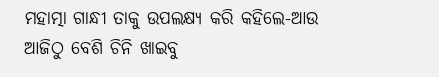ମହାତ୍ମା ଗାନ୍ଧୀ ତାକୁ ଉପଲକ୍ଷ୍ୟ କରି କହିଲେ-ଆଉ ଆଜିଠୁ ବେଶି ଚିନି ଖାଇବୁ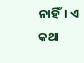ନାହିଁ। ଏ କଥା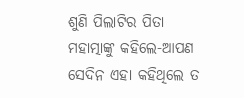ଶୁଣି ପିଲାଟିର ପିତା ମହାତ୍ମାଙ୍କୁ କହିଲେ-ଆପଣ ସେଦିନ ଏହା କହିଥିଲେ ତ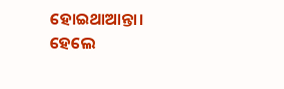ହୋଇଥାଆନ୍ତା। ହେଲେ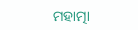ମହାତ୍ମା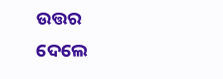ଉତ୍ତର ଦେଲେ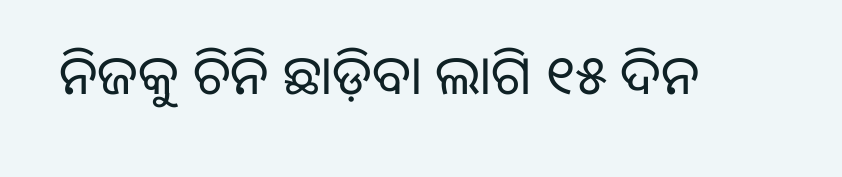ନିଜକୁ ଚିନି ଛାଡ଼ିବା ଲାଗି ୧୫ ଦିନ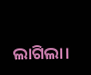ଲାଗିଲା।